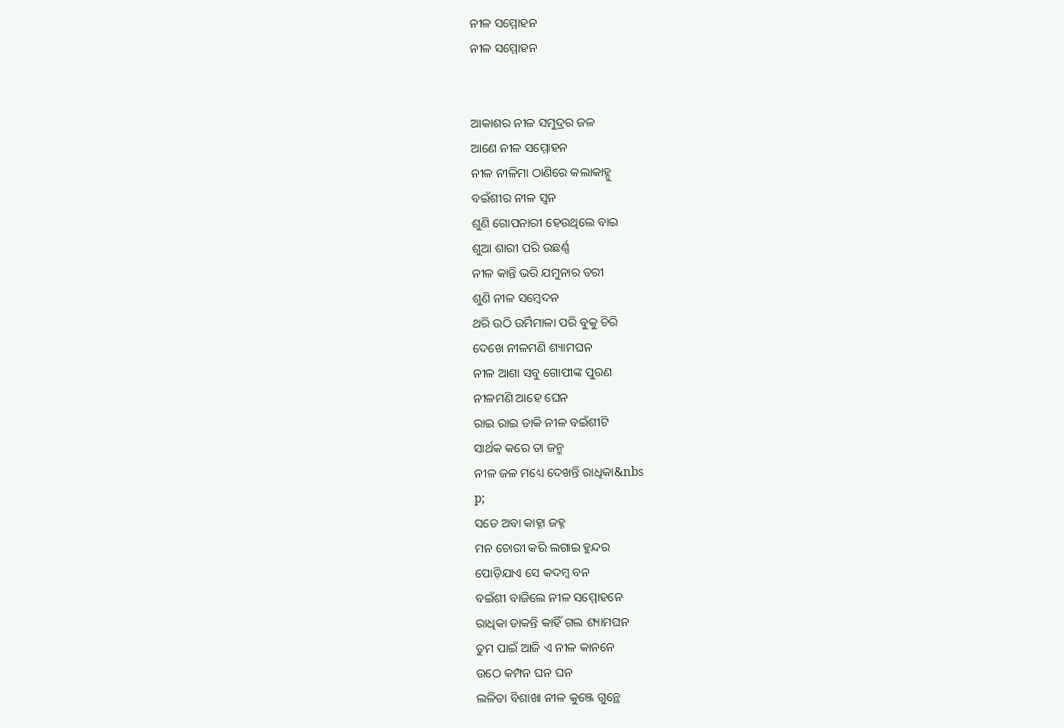ନୀଳ ସମ୍ମୋହନ
ନୀଳ ସମ୍ମୋହନ


ଆକାଶର ନୀଳ ସମୁଦ୍ରର ଜଳ
ଆଣେ ନୀଳ ସମ୍ମୋହନ
ନୀଳ ନୀଳିମା ଠାଣିରେ କଲାକାହ୍ନୁ
ବଇଁଶୀର ନୀଳ ସ୍ଵନ
ଶୁଣି ଗୋପନାରୀ ହେଉଥିଲେ ବାଇ
ଶୁଆ ଶାରୀ ପରି ଉଛର୍ଣ୍ଣ
ନୀଳ କାନ୍ତି ଭରି ଯମୁନାର ତରୀ
ଶୁଣି ନୀଳ ସମ୍ବେଦନ
ଥରି ଉଠି ଉର୍ମିମାଳା ପରି ବୁକୁ ଚିରି
ଦେଖେ ନୀଳମଣି ଶ୍ୟାମଘନ
ନୀଳ ଆଶା ସବୁ ଗୋପୀଙ୍କ ପୁରଣ
ନୀଳମଣି ଆହେ ଘେନ
ରାଇ ରାଇ ଡାକି ନୀଳ ବଇଁଶୀଟି
ସାର୍ଥକ କରେ ତା ଜନ୍ମ
ନୀଳ ଜଳ ମଧ୍ୟେ ଦେଖନ୍ତି ରାଧିକା&nbs
p;
ସତେ ଅବା କାହ୍ନା ଜହ୍ନ
ମନ ଚୋରୀ କରି ଲଗାଇ ହୁନ୍ଦର
ପୋଡ଼ିଯାଏ ସେ କଦମ୍ବ ବନ
ବଇଁଶୀ ବାଜିଲେ ନୀଳ ସମ୍ମୋହନେ
ରାଧିକା ଡାକନ୍ତି କାହିଁ ଗଲ ଶ୍ୟାମଘନ
ତୁମ ପାଇଁ ଆଜି ଏ ନୀଳ କାନନେ
ଉଠେ କମ୍ପନ ଘନ ଘନ
ଲଳିତା ବିଶାଖା ନୀଳ କୁଞ୍ଜେ ଗୁନ୍ଥେ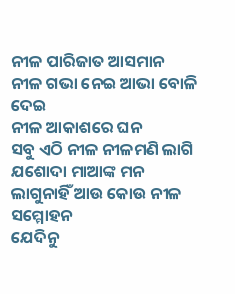ନୀଳ ପାରିଜାତ ଆସମାନ
ନୀଳ ଗଭା ନେଇ ଆଭା ବୋଳି ଦେଇ
ନୀଳ ଆକାଶରେ ଘନ
ସବୁ ଏଠି ନୀଳ ନୀଳମଣି ଲାଗି
ଯଶୋଦା ମାଆଙ୍କ ମନ
ଲାଗୁନାହିଁ ଆଉ କୋଉ ନୀଳ ସମ୍ମୋହନ
ଯେଦିନୁ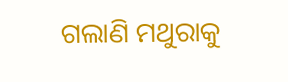ଗଲାଣି ମଥୁରାକୁ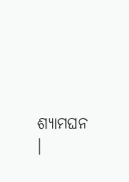ଶ୍ୟାମଘନ ।